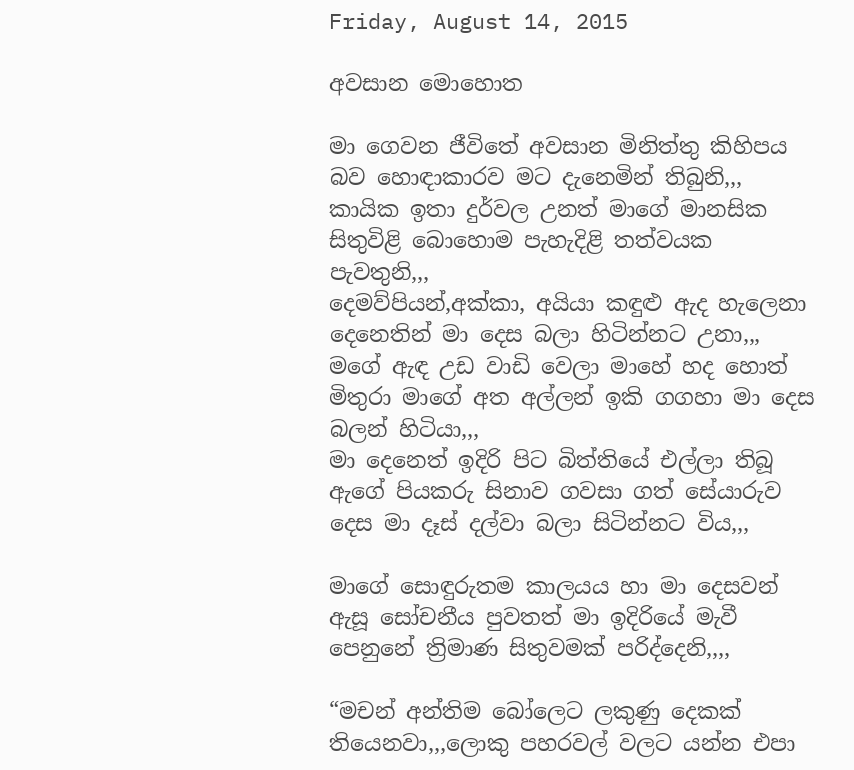Friday, August 14, 2015

අවසාන මොහොත

මා ගෙවන ජීවිතේ අවසාන මිනිත්තු කිහිපය බව හොඳාකාරව මට දැනෙමින් තිබුනි,,,
කායික ඉතා දුර්වල උනත් මාගේ මානසික සිතුවිළි බොහොම පැහැදිළි තත්වයක පැවතුනි,,,
දෙමව්පියන්,අක්කා, අයියා කඳුළු ඇද හැලෙනා දෙනෙතින් මා දෙස බලා හිටින්නට උනා,,,
මගේ ඇඳ උඩ වාඩි වෙලා මාහේ හද හොත් මිතුරා මාගේ අත අල්ලන් ඉකි ගගහා මා දෙස බලන් හිටියා,,,
මා දෙනෙත් ඉදිරි පිට බිත්තියේ එල්ලා තිබූ ඇගේ පියකරු සිනාව ගවසා ගත් සේයාරුව දෙස මා දෑස් දල්වා බලා සිටින්නට විය,,,

මාගේ සොඳුරුතම කාලයය හා මා දෙසවන් ඇසූ සෝචනීය පුවතත් මා ඉදිරියේ මැවී පෙනුනේ ත්‍රිමාණ සිතුවමක් පරිද්දෙනි,,,,

“මචන් අන්තිම බෝලෙට ලකුණු දෙකක් තියෙනවා,,,ලොකු පහරවල් වලට යන්න එපා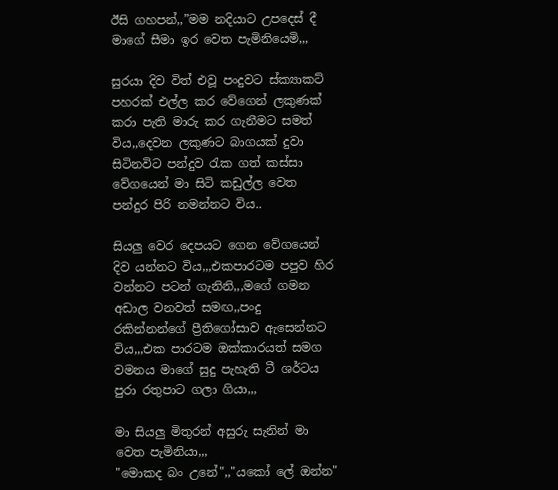ඊසි ගහපන්,,”මම නදියාට උපදෙස් දී මාගේ සීමා ඉර වෙත පැමිනියෙමි,,,

සුරයා දිව විත් එවූ පංදුවට ස්ක්‍යාකට් පහරක් එල්ල කර වේගෙන් ලකුණක් කරා පැති මාරු කර ගැනීමට සමත් විය,,දෙවන ලකුණට බාගයක් දුවා සිටිනවිට පන්දුව රැක ගත් කස්සා වේගයෙන් මා සිටි කඩුල්ල වෙත පන්දුර පිරි නමන්නට විය..

සියලු වෙර දෙපයට ගෙන වේගයෙන් දිව යන්නට විය,,,එකපාරටම පපුව හිර වන්නට පටන් ගැනිනි,,,මගේ ගමන අඩාල වනවත් සමඟ,,පංදු රකින්නන්ගේ ප්‍රීතිගෝසාව ඇසෙන්නට විය,,,එක පාරටම ඔක්කාරයත් සමග වමනය මාගේ සුදු පැහැති ටී ශර්ටය පුරා රතුපාට ගලා ගියා,,,

මා සියලු මිතුරන් අසුරු සැනින් මා වෙත පැමිනියා,,,
"මොකද බං උනේ",,"යකෝ ලේ ඔන්න"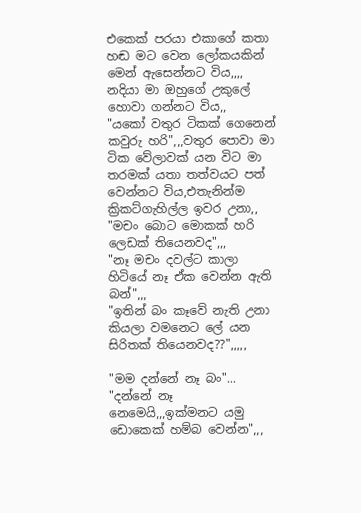එකෙක් පරයා එකාගේ කතා හඬ මට වෙන ලෝකයකින් මෙන් ඇසෙන්නට විය,,,,
නදියා මා ඔහුගේ උකුලේ හොවා ගන්නට විය,,
"යකෝ වතුර ටිකක් ගෙනෙන් කවුරු හරි",,,වතුර පොවා මා ටික වේලාවක් යන විට මා තරමක් යතා තත්වයට පත් වෙන්නට විය,එතැනින්ම ක්‍රිකට්ගැහිල්ල ඉවර උනා,,
"මචං බොට මොකක් හරි ලෙඩක් තියෙනවද",,,
"නෑ මචං දවල්ට කාලා හිටියේ නෑ ඒක වෙන්න ඇති බන්",,,
"ඉතින් බං කෑවේ නැති උනා කියලා වමනෙට ලේ යන සිරිතක් තියෙනවද??",,,,,

"මම දන්නේ නෑ බං"...
"දන්නේ නෑ නෙමෙයි,,,ඉක්මනට යමු ඩොකෙක් හම්බ වෙන්න",,,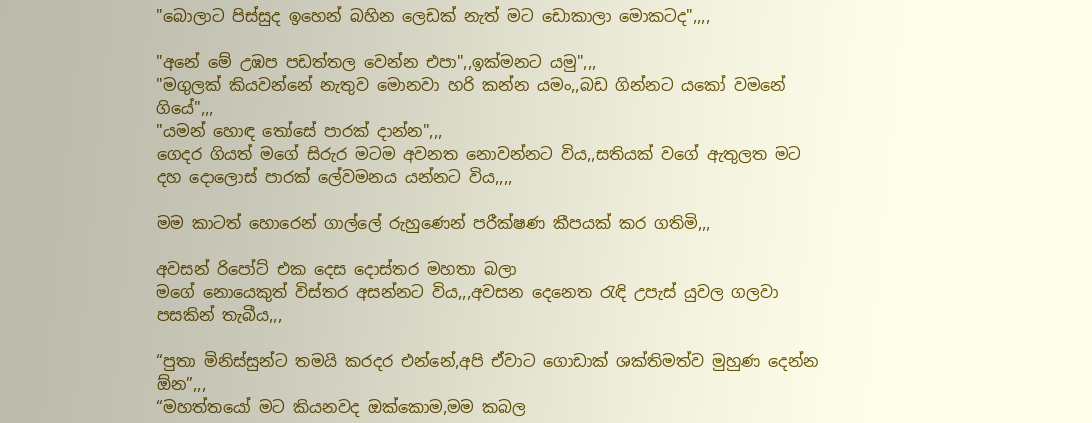"බොලාට පිස්සුද ඉහෙන් බහින ලෙඩක් නැත් මට ඩොකාලා මොකටද",,,,

"අනේ මේ උඹප පඩත්තල වෙන්න එපා",,ඉක්මනට යමු",,,
"මගුලක් කියවන්නේ නැතුව මොනවා හරි කන්න යමං,,බඩ ගින්නට යකෝ වමනේ ගියේ",,,
"යමන් හොඳ තෝසේ පාරක් දාන්න",,,
ගෙදර ගියත් මගේ සිරුර මටම අවනත නොවන්නට විය,,සතියක් වගේ ඇතුලත මට දහ දොලොස් පාරක් ලේවමනය යන්නට විය,,,,

මම කාටත් හොරෙන් ගාල්ලේ රුහුණෙන් පරීක්ෂණ කීපයක් කර ගතිමි,,,

අවසන් රිපෝට් එක දෙස දොස්තර මහතා බලා
මගේ නොයෙකුත් විස්තර අසන්නට විය,,,අවසන දෙනෙත රැඳි උපැස් යුවල ගලවා පසකින් තැබීය,,,

“පුතා මිනිස්සුන්ට තමයි කරදර එන්නේ,අපි ඒවාට ගොඩාක් ශක්තිමත්ව මුහුණ දෙන්න ඕන”,,,
“මහත්තයෝ මට කියනවද ඔක්කොම,මම කබල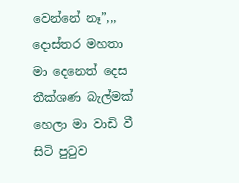වෙන්නේ නෑ”,,,
දොස්තර මහතා මා දෙනෙත් දෙස තීක්ශණ බැල්මක් හෙලා මා වාඩි වී සිටි පුටුව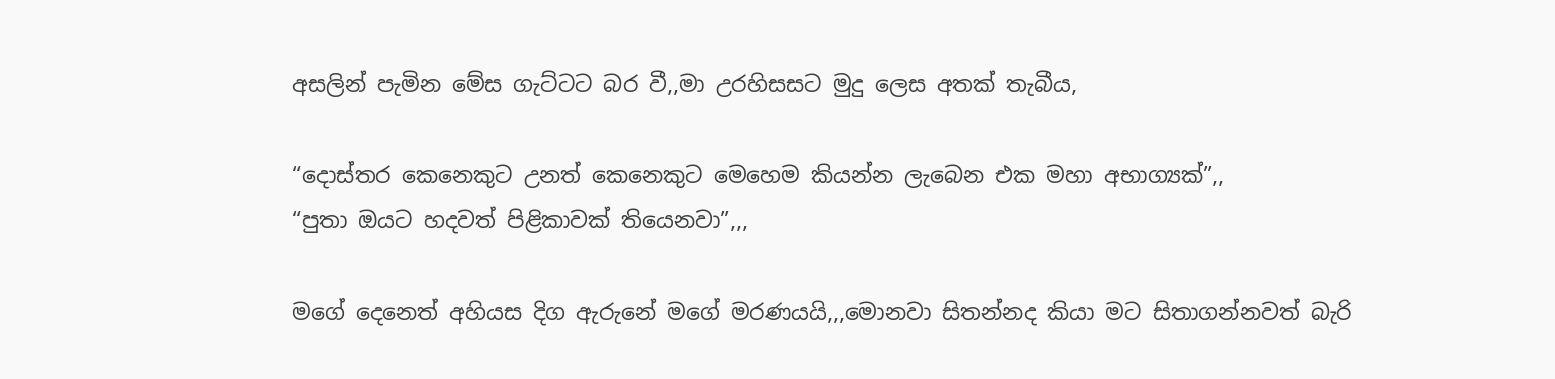අසලින් පැමින මේස ගැට්ටට බර වී,,මා උරහිසසට මුදු ලෙස අතක් තැබීය,

“දොස්තර කෙනෙකුට උනත් කෙනෙකුට මෙහෙම කියන්න ලැබෙන එක මහා අභාග්‍යක්”,,
“පුතා ඔයට හදවත් පිළිකාවක් තියෙනවා”,,,

මගේ දෙනෙත් අහියස දිග ඇරුනේ මගේ මරණයයි,,,මොනවා සිතන්නද කියා මට සිතාගන්නවත් බැරි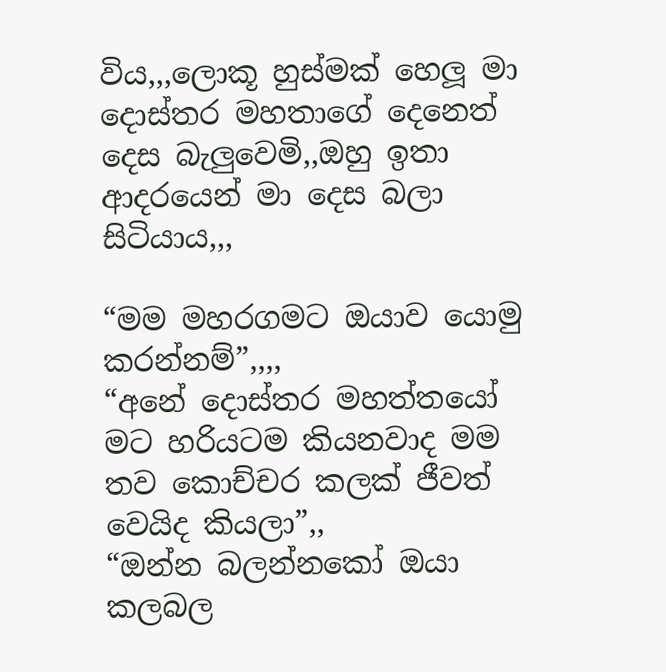විය,,,ලොකූ හුස්මක් හෙලූ මා දොස්තර මහතාගේ දෙනෙත් දෙස බැලුවෙමි,,ඔහු ඉතා ආදරයෙන් මා දෙස බලා සිටියාය,,,

“මම මහරගමට ඔයාව යොමු කරන්නම්”,,,,
“අනේ දොස්තර මහත්තයෝ මට හරියටම කියනවාද මම තව කොච්චර කලක් ජීවත් වෙයිද කියලා”,,
“ඔන්න බලන්නකෝ ඔයා කලබල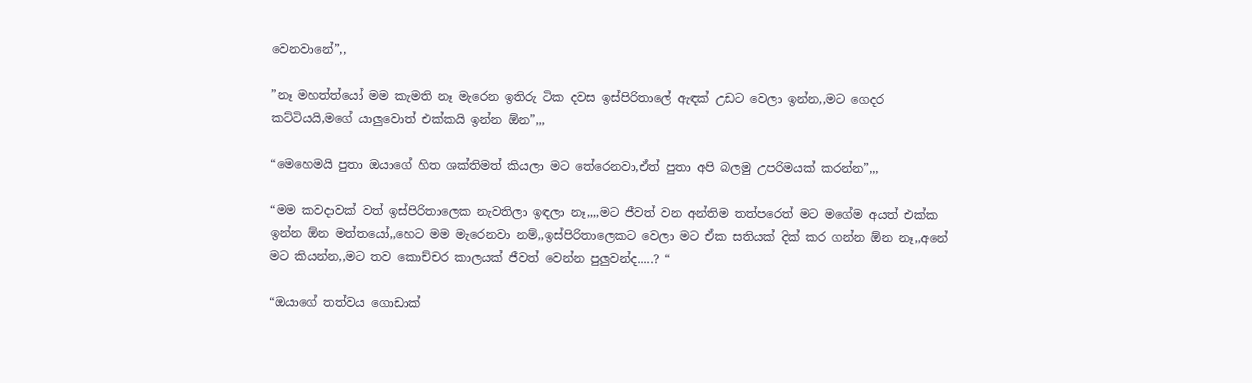වෙනවානේ”,,

”නෑ මහත්ත්යෝ මම කැමති නෑ මැරෙන ඉතිරු ටික දවස ඉස්පිරිතාලේ ඇඳක් උඩට වෙලා ඉන්න,,මට ගෙදර කට්ටියයි,මගේ යාලුවොත් එක්කයි ඉන්න ඕන”,,,

“මෙහෙමයි පුතා ඔයාගේ හිත ශක්තිමත් කියලා මට තේරෙනවා,ඒත් පුතා අපි බලමු උපරිමයක් කරන්න”,,,

“මම කවදාවක් වත් ඉස්පිරිතාලෙක නැවතිලා ඉඳලා නෑ,,,,මට ජීවත් වන අන්තිම තත්පරෙත් මට මගේම අයත් එක්ක ඉන්න ඕන මත්තයෝ,,හෙට මම මැරෙනවා නම්,,ඉස්පිරිතාලෙකට වෙලා මට ඒක සතියක් දික් කර ගන්න ඕන නෑ,,අනේ මට කියන්න,,මට තව කොච්චර කාලයක් ජීවත් වෙන්න පුලුවන්ද.....? “

“ඔයාගේ තත්වය ගොඩාක්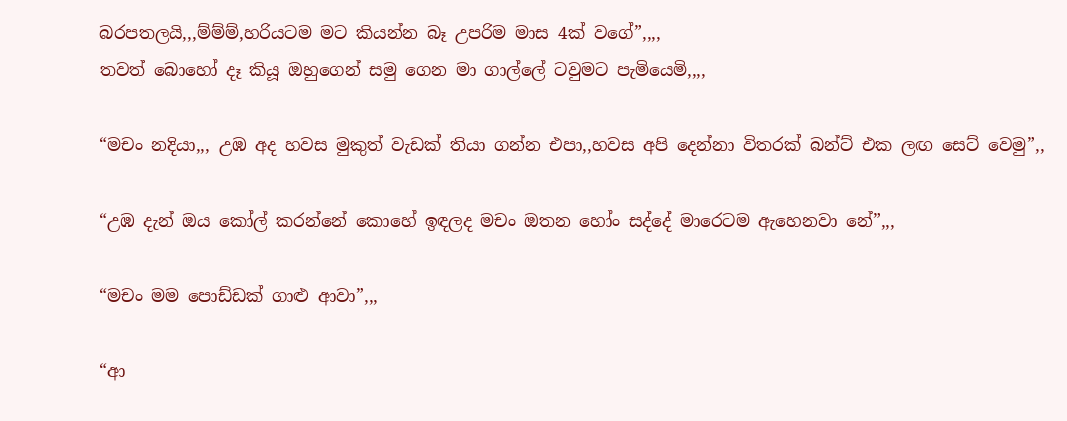බරපතලයි,,,ම්ම්ම්,හරියටම මට කියන්න බෑ උපරිම මාස 4ක් වගේ”,,,,
තවත් බොහෝ දෑ කියූ ඔහුගෙන් සමු ගෙන මා ගාල්ලේ ටවුමට පැමියෙමි,,,,

“මචං නදියා,,, උඹ අද හවස මුකුත් වැඩක් තියා ගන්න එපා,,හවස අපි දෙන්නා විතරක් බන්ට් එක ලඟ සෙට් වෙමු”,,

“උඹ දැන් ඔය කෝල් කරන්නේ කොහේ ඉඳලද මචං ඔතන හෝං සද්දේ මාරෙටම ඇහෙනවා නේ”,,,

“මචං මම පොඩ්ඩක් ගාළු ආවා”,,,

“ආ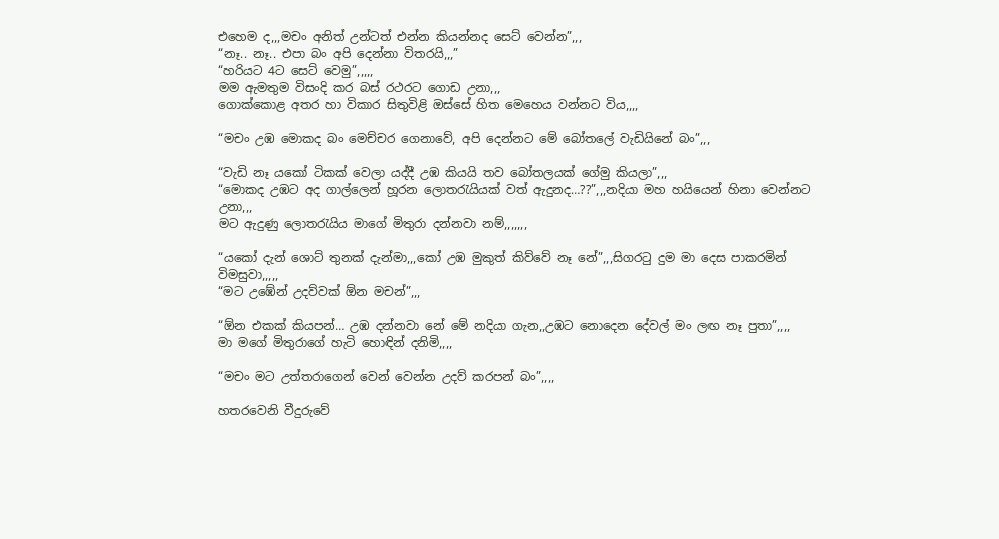එහෙම ද,,,මචං අනිත් උන්ටත් එන්න කියන්නද සෙට් වෙන්න”,,,
“නෑ.. නෑ.. එපා බං අපි දෙන්නා විතරයි,,,”
“හරියට 4ට සෙට් වෙමු”,,,,,
මම ඇමතුම විසංදි කර බස් රථරට ගොඩ උනා,,,
ගොක්කොළ අතර හා විකාර සිතුවිළි ඔස්සේ හිත මෙහෙය වන්නට විය,,,,

“මචං උඹ මොකද බං මෙච්චර ගෙනාවේ, අපි දෙන්නට මේ බෝතලේ වැඩියිනේ බං”,,,

“වැඩි නෑ යකෝ ටිකක් වෙලා යද්දී උඹ කියයි තව බෝතලයක් ගේමු කියලා”,,,
“මොකද උඹට අද ගාල්ලෙන් හූරන ලොතරැයියක් වත් ඇදුනද…??”,,,නදියා මහ හයියෙන් හිනා වෙන්නට උනා,,,
මට ඇදුණු ලොතරැයිය මාගේ මිතුරා දන්නවා නම්,,,,,,,

“යකෝ දැන් ශොට් තුනක් දැන්මා,,,කෝ උඹ මුකුත් කිව්වේ නෑ නේ”,,,සිගරටු දුම මා දෙස පාකරමින් විමසුවා,,,,,
“මට උඹේන් උදව්වක් ඕන මචන්”,,,

“ඕන එකක් කියපන්… උඹ දන්නවා නේ මේ නදියා ගැන,,උඹට නොදෙන දේවල් මං ලඟ නෑ පුතා”,,,,
මා මගේ මිතුරාගේ හැටි හොඳින් දනිමි,,,,

“මචං මට උත්තරාගෙන් වෙන් වෙන්න උදව් කරපන් බං”,,,,

හතරවෙනි වීදුරුවේ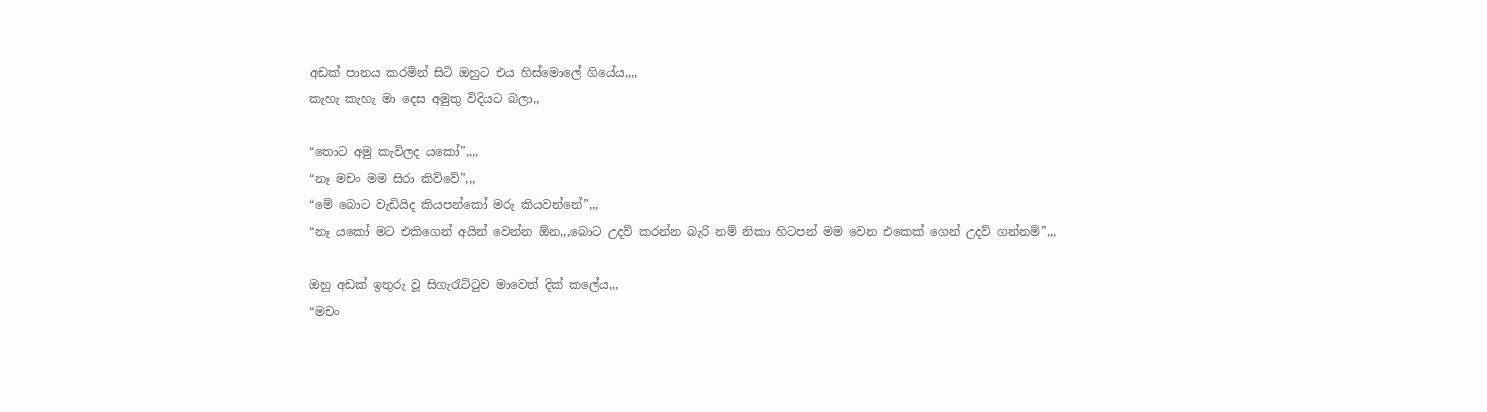අඩක් පානය කරමින් සිටි ඔහුට එය හිස්මොලේ ගියේය,,,,
කැහැ කැහැ මා දෙස අමුතු විදියට බලා,,

“තොට අමු කැවිලද යකෝ”,,,,
“නෑ මචං මම සිරා කිව්වේ”,,,
“මේ බොට වැඩියිද කියපන්කෝ මරු කියවන්නේ”,,,
“නෑ යකෝ මට එකිගෙන් අයින් වෙන්න ඕන,,,බොට උදව් කරන්න බැරි නම් නිකා හිටපන් මම වෙන එකෙක් ගෙන් උදව් ගන්නම්”,,,

ඔහු අඩක් ඉතුරු වූ සිගැරැට්ටුව මාවෙත් දික් කලේය,,,
“මචං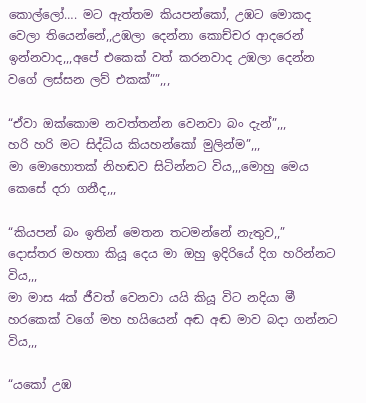කොල්ලෝ…. මට ඇත්තම කියපන්කෝ, උඹට මොකද වෙලා තියෙන්නේ,,උඹලා දෙන්නා කොච්චර ආදරෙන් ඉන්නවාද,,,අපේ එකෙක් වත් කරනවාද උඹලා දෙන්න වගේ ලස්සන ලව් එකක්””,,,

“ඒවා ඔක්කොම නවත්තන්න වෙනවා බං දැන්”,,,
හරි හරි මට සිද්ධිය කියහන්කෝ මුලින්ම”,,,
මා මොහොතක් නිහඬව සිටින්නට විය,,,මොහු මෙය කෙසේ දරා ගනීද,,,

“කියපන් බං ඉතින් මෙතන තටමන්නේ නැතුව,,”
දොස්තර මහතා කියූ දෙය මා ඔහු ඉදිරියේ දිග හරින්නට විය,,,
මා මාස 4ක් ජීවත් වෙනවා යයි කියූ විට නදියා මී හරකෙක් වගේ මහ හයියෙන් අඬ අඬ මාව බදා ගන්නට විය,,,

“යකෝ උඹ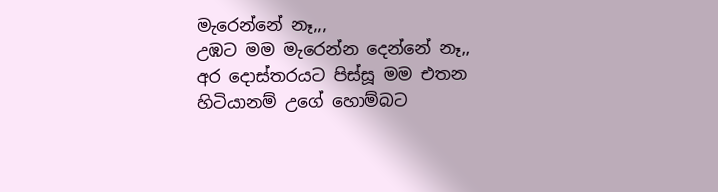මැරෙන්නේ නෑ,,,
උඹට මම මැරෙන්න දෙන්නේ නෑ,,
අර දොස්තරයට පිස්සූ මම එතන හිටියානම් උගේ හොම්බට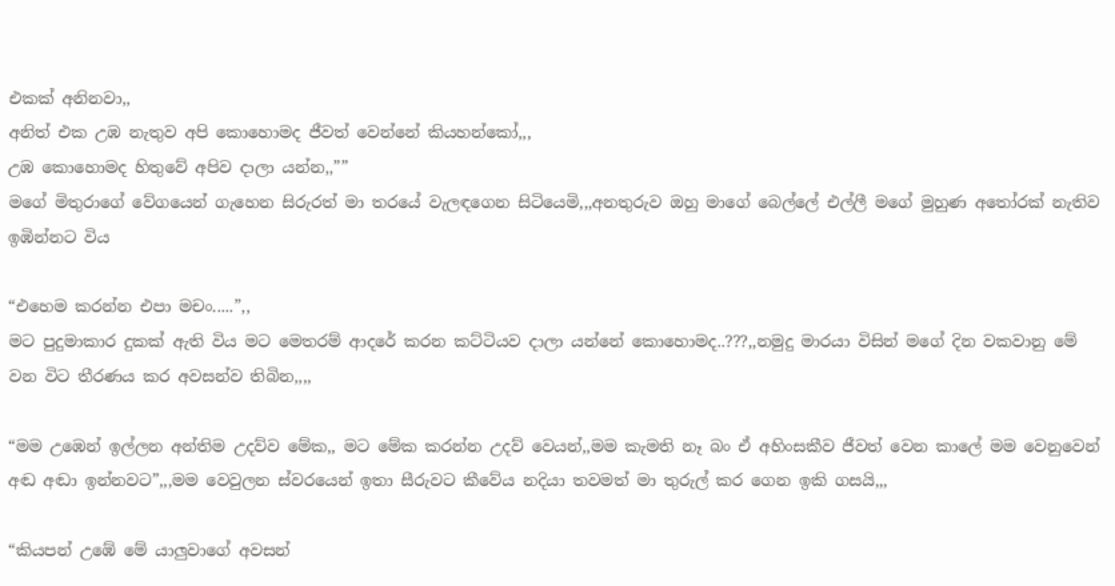එකක් අනිනවා,,
අනිත් එක උඹ නැතුව අපි කොහොමද ජීවත් වෙන්නේ කියහන්කෝ,,,
උඹ කොහොමද හිතුවේ අපිව දාලා යන්න,,””
මගේ මිතුරාගේ වේගයෙන් ගැහෙන සිරුරත් මා තරයේ වැලඳගෙන සිටියෙමි,,,අනතුරුව ඔහු මාගේ බෙල්ලේ එල්ලී මගේ මුහුණ අතෝරක් නැතිව ඉඹින්නට විය

“එහෙම කරන්න එපා මචං.....”,,
මට පුදුමාකාර දුකක් ඇති විය මට මෙතරම් ආදරේ කරන කට්ටියව දාලා යන්නේ කොහොමද..???,,නමුදු මාරයා විසින් මගේ දින වකවානු මේ වන විට තීරණය කර අවසන්ව තිබින,,,,

“මම උඹෙන් ඉල්ලන අන්තිම උදව්ව මේක,, මට මේක කරන්න උදව් වෙයන්,,මම කැමති නෑ බං ඒ අහිංසකීව ජීවත් වෙන කාලේ මම වෙනුවෙන් අඬ අඬා ඉන්නවට”,,,මම වෙවුලන ස්වරයෙන් ඉතා සීරුවට කීවේය නදියා තවමත් මා තුරුල් කර ගෙන ඉකි ගසයි,,,

“කියපන් උඹේ මේ යාලුවාගේ අවසන්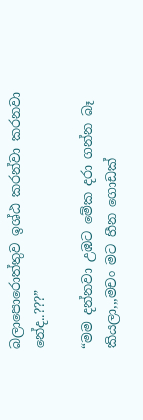බලාපොරොත්තුව ඉශ්ඨ කරන්වා කරනවා නේද..???”

“මම දන්නවා උඹට මේක දරා ගන්න බෑ කියලා,,,මචං මට හීන ගොඩක්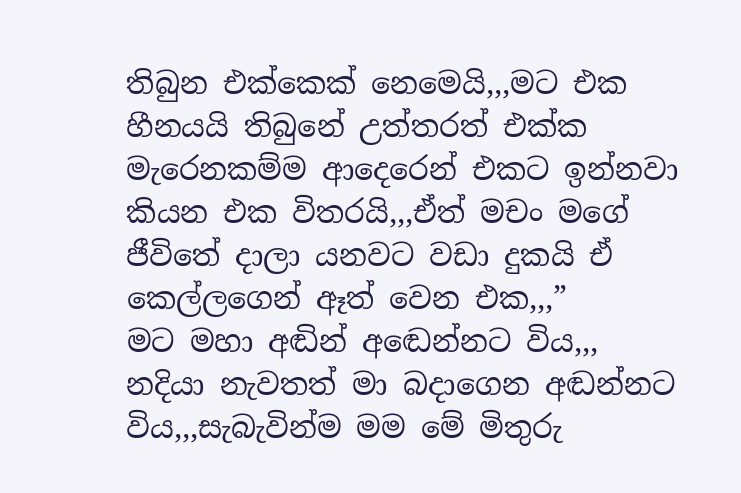තිබුන එක්කෙක් නෙමෙයි,,,මට එක හීනයයි තිබුනේ උත්තරත් එක්ක මැරෙනකම්ම ආදෙරෙන් එකට ඉන්නවා කියන එක විතරයි,,,ඒත් මචං මගේ ජීවිතේ දාලා යනවට වඩා දුකයි ඒ කෙල්ලගෙන් ඈත් වෙන එක,,,”
මට මහා අඬින් අඬෙන්නට විය,,,
නදියා නැවතත් මා බදාගෙන අඬන්නට විය,,,සැබැවින්ම මම මේ මිතුරු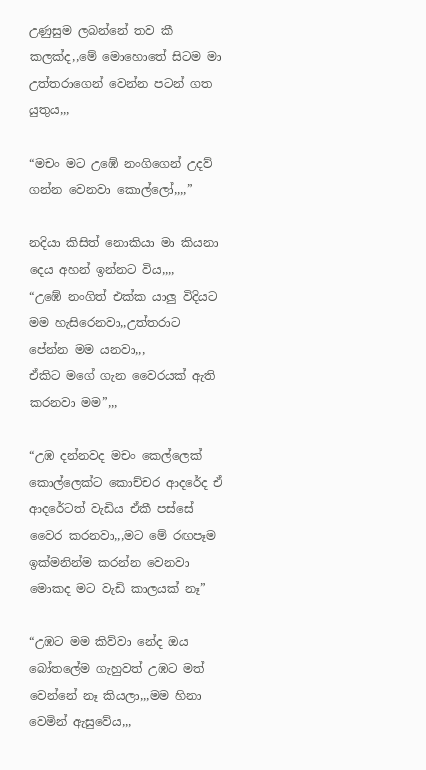උණුසුම ලබන්නේ තව කී කලක්ද,,මේ මොහොතේ සිටම මා උත්තරාගෙන් වෙන්න පටන් ගත යුතුය,,,

“මචං මට උඹේ නංගිගෙන් උදව් ගන්න වෙනවා කොල්ලෝ,,,,”

නදියා කිසිත් නොකියා මා කියනා දෙය අහන් ඉන්නට විය,,,,
“උඹේ නංගිත් එක්ක යාලු විදියට මම හැසිරෙනවා,,උත්තරාට පේන්න මම යනවා,,,
ඒකිට මගේ ගැන වෛරයක් ඇති කරනවා මම”,,,

“උඹ දන්නවද මචං කෙල්ලෙක් කොල්ලෙක්ට කොච්චර ආදරේද ඒ ආදරේටත් වැඩිය ඒකී පස්සේ වෛර කරනවා,,,මට මේ රඟපෑම ඉක්මනින්ම කරන්න වෙනවා මොකද මට වැඩි කාලයක් නෑ”

“උඹට මම කිව්වා නේද ඔය බෝතලේම ගැහුවත් උඹට මත් වෙන්නේ නෑ කියලා,,,මම හිනා වෙමින් ඇසුවේය,,,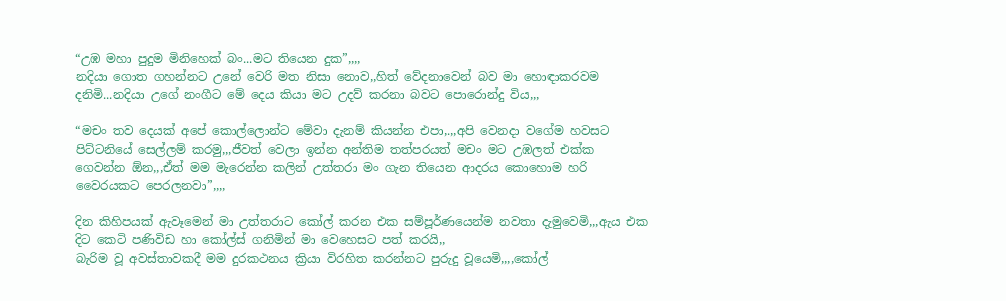“උඹ මහා පුදුම මිනිහෙක් බං...මට තියෙන දුක”,,,,
නදියා ගොත ගහන්නට උනේ වෙරි මත නිසා නොව,,හිත් වේදනාවෙන් බව මා හොඳාකරවම දනිමි...නදියා උගේ නංගීට මේ දෙය කියා මට උදව් කරනා බවට පොරොන්දු විය,,,

“මචං තව දෙයක් අපේ කොල්ලොන්ට මේවා දැනම් කියන්න එපා,.,,අපි වෙනදා වගේම හවසට පිට්ටනියේ සෙල්ලම් කරමු,,,ජීවත් වෙලා ඉන්න අන්තිම තත්පරයත් මචං මට උඹලත් එක්ක ගෙවන්න ඕන,,,ඒත් මම මැරෙන්න කලින් උත්තරා මං ගැන තියෙන ආදරය කොහොම හරි වෛරයකට පෙරලනවා”,,,,

දින කිහිපයක් ඇවෑමෙන් මා උත්තරාට කෝල් කරන එක සම්පූර්ණයෙන්ම නවතා දැමුවෙමි,,,ඇය එක දිට කෙටි පණිවිඩ හා කෝල්ස් ගනිමින් මා වෙහෙසට පත් කරයි,,
බැරිම වූ අවස්තාවකදී මම දුරකථනය ක්‍රියා විරහිත කරන්නට පුරුදු වූයෙමි,,,,කෝල්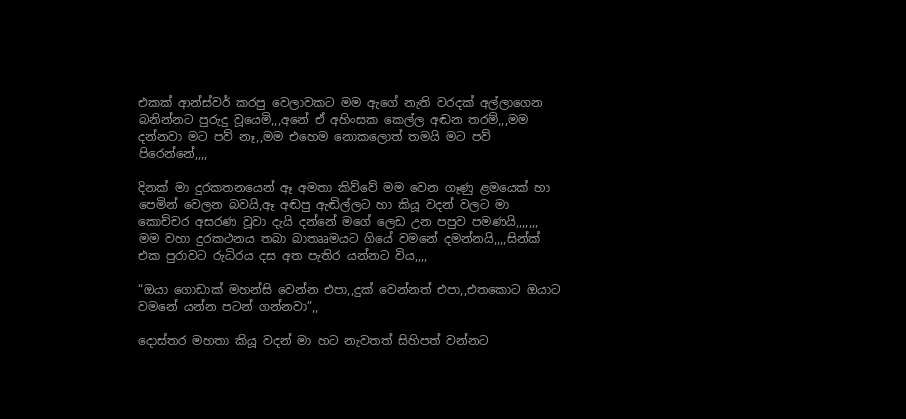එකක් ආන්ස්වර් කරපු වෙලාවකට මම ඇගේ නැති වරදක් අල්ලාගෙන බනින්නට පුරුදු වූයෙමි,,,අනේ ඒ අහිංසක කෙල්ල අඬන තරම්,,,මම දන්නවා මට පව් නෑ,,මම එහෙම නොකලොත් තමයි මට පව් පිරෙන්නේ,,,,

දිනක් මා දුරකතනයෙන් ඈ අමතා කිව්වේ මම වෙන ගෑණු ළමයෙක් හා පෙමින් වෙලන බවයි,ඈ අඬපු ඇඬිල්ලට හා කියූ වදන් වලට මා කොච්චර අසරණ වූවා දැයි දන්නේ මගේ ලෙඩ උන පපුව පමණයි,,,,,,,
මම වහා දුරකථනය තබා බාතෲමයට ගියේ වමනේ දමන්නයි,,,,සින්ක් එක පුරාවට රුධිරය දස අත පැතිර යන්නට විය,,,,

“ඔයා ගොඩාක් මහන්සි වෙන්න එපා,,දුක් වෙන්නත් එපා,,එතකොට ඔයාට වමනේ යන්න පටන් ගන්නවා”,,

දොස්තර මහතා කියූ වදන් මා හට නැවතත් සිහිපත් වන්නට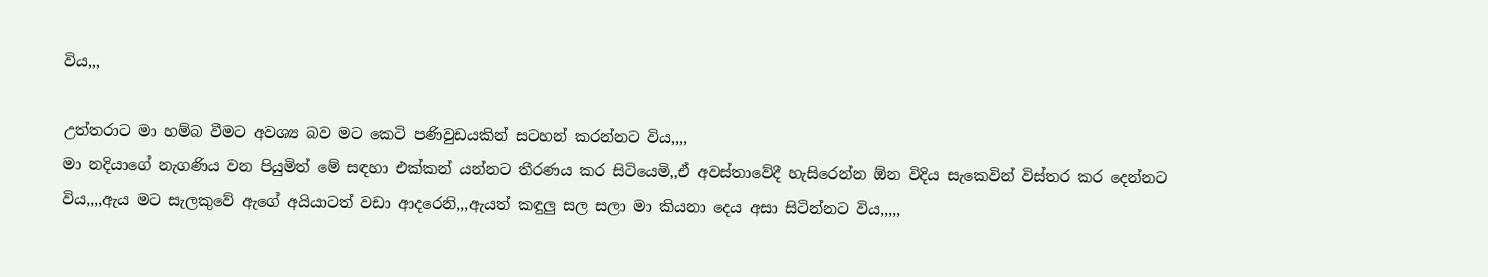විය,,,

උත්තරාට මා හම්බ වීමට අවශ්‍ය බව මට කෙටි පණිවුඩයකින් සටහන් කරන්නට විය,,,,
මා නදියාගේ නැගණිය වන පියුමිත් මේ සඳහා එක්කන් යන්නට තීරණය කර සිටියෙමි,,ඒ අවස්තාවේදී හැසිරෙන්න ඕන විදිය සැකෙවින් විස්තර කර දෙන්නට විය,,,,ඇය මට සැලකුවේ ඇගේ අයියාටත් වඩා ආදරෙනි,,,ඇයත් කඳුලු සල සලා මා කියනා දෙය අසා සිටින්නට විය,,,,,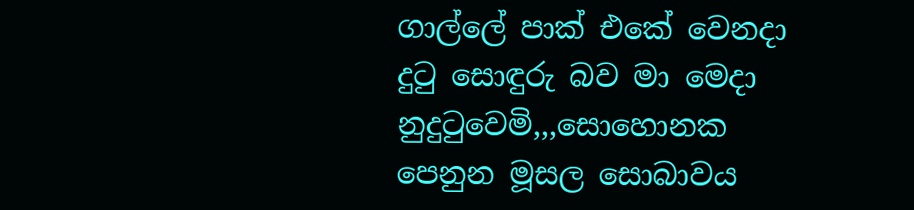ගාල්ලේ පාක් එකේ වෙනදා දුටු සොඳුරු බව මා මෙදා නුදුටුවෙමි,,,සොහොනක පෙනුන මූසල සොබාවය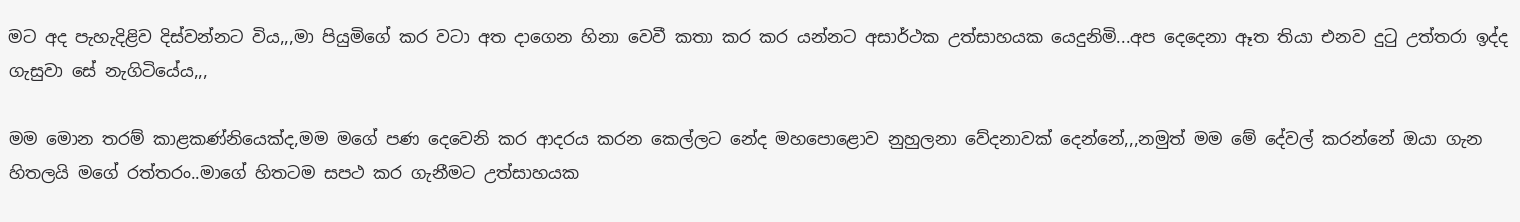මට අද පැහැදිළිව දිස්වන්නට විය,,,මා පියුමිගේ කර වටා අත දාගෙන හිනා වෙවී කතා කර කර යන්නට අසාර්ථක උත්සාහයක යෙදුනිමි...අප දෙදෙනා ඈත තියා එනව දුටු උත්තරා ඉද්ද ගැසුවා සේ නැගිටියේය,,,

මම මොන තරම් කාළකණ්නියෙක්ද,මම මගේ පණ දෙවෙනි කර ආදරය කරන කෙල්ලට නේද මහපොළොව නුහුලනා වේදනාවක් දෙන්නේ,,,නමුත් මම මේ දේවල් කරන්නේ ඔයා ගැන හිතලයි මගේ රත්තරං..මාගේ හිතටම සපථ කර ගැනීමට උත්සාහයක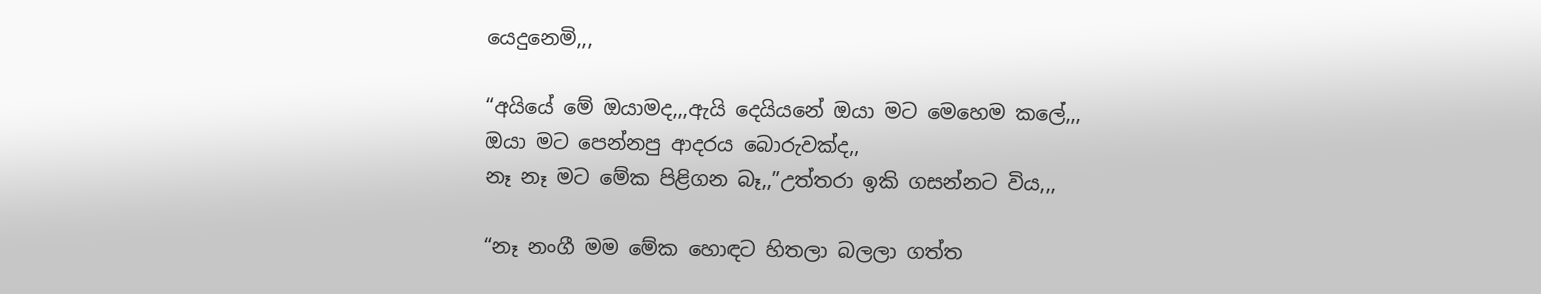යෙදුනෙමි,,,

“අයියේ මේ ඔයාමද,,,ඇයි දෙයියනේ ඔයා මට මෙහෙම කලේ,,,
ඔයා මට පෙන්නපු ආදරය බොරුවක්ද,,
නෑ නෑ මට මේක පිළිගන බෑ,,”උත්තරා ඉකි ගසන්නට විය,,,

“නෑ නංගී මම මේක හොඳට හිතලා බලලා ගත්ත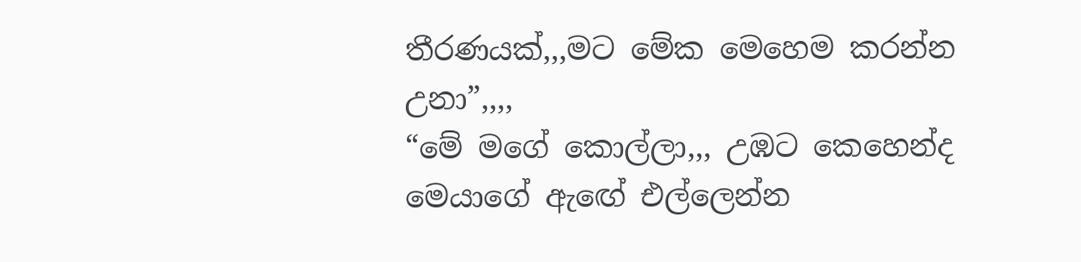තීරණයක්,,,මට මේක මෙහෙම කරන්න උනා”,,,,
“මේ මගේ කොල්ලා,,, උඹට කෙහෙන්ද මෙයාගේ ඇඟේ එල්ලෙන්න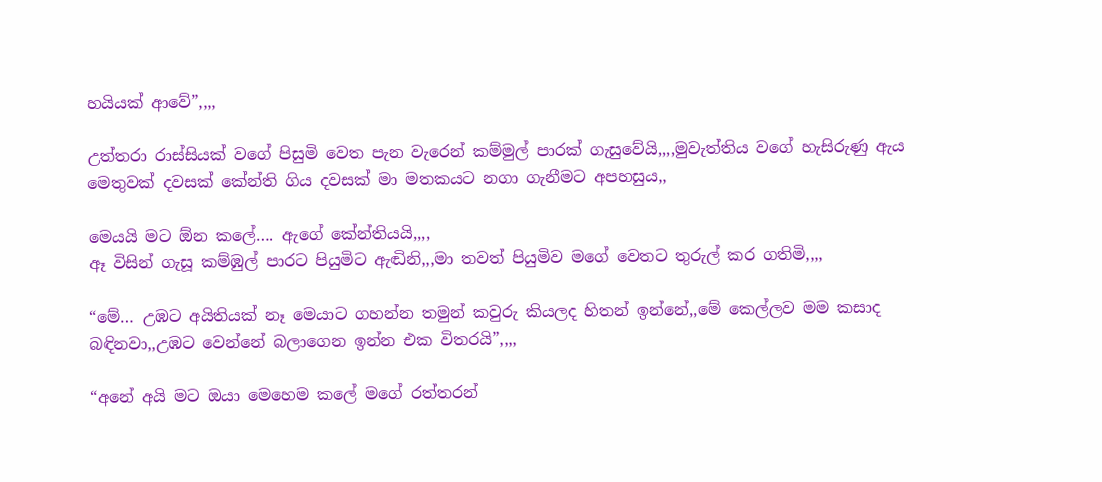හයියක් ආවේ”,,,,

උත්තරා රාස්සියක් වගේ පිසුමි වෙත පැන වැරෙන් කම්මුල් පාරක් ගැසුවේයි,,,,මුවැත්තිය වගේ හැසිරුණු ඇය මෙතුවක් දවසක් කේන්ති ගිය දවසක් මා මතකයට නගා ගැනීමට අපහසුය,,

මෙයයි මට ඕන කලේ…. ඇගේ කේන්තියයි,,,,
ඈ විසින් ගැසූ කම්ඹුල් පාරට පියුමිට ඇඬිනි,,,මා තවත් පියුමිව මගේ වෙතට තුරුල් කර ගතිමි,,,,

“මේ… උඹට අයිතියක් නෑ මෙයාට ගහන්න තමුන් කවුරු කියලද හිතන් ඉන්නේ,,මේ කෙල්ලව මම කසාද බඳිනවා,,උඹට වෙන්නේ බලාගෙන ඉන්න එක විතරයි”,,,,

“අනේ අයි මට ඔයා මෙහෙම කලේ මගේ රත්තරන්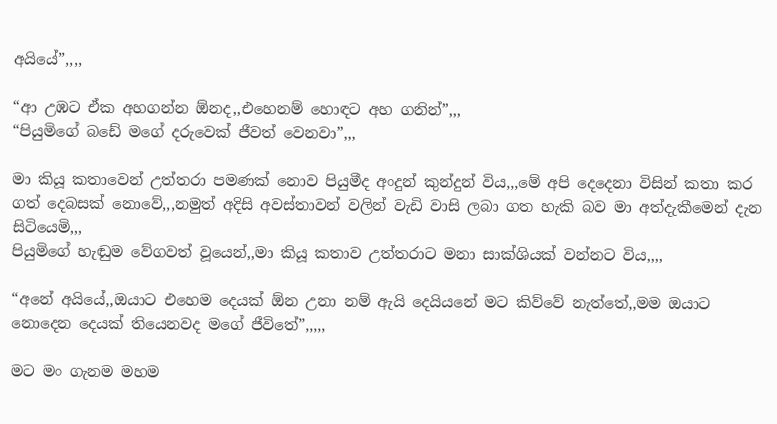අයියේ”,,,,

“ආ උඹට ඒක අහගන්න ඕනද,,එහෙනම් හොඳට අහ ගනින්”,,,
“පියුමිගේ බඩේ මගේ දරුවෙක් ජීවත් වෙනවා”,,,

මා කියූ කතාවෙන් උත්තරා පමණක් නොව පියුමීද අංදුන් කුන්දුන් විය,,,මේ අපි දෙදෙනා විසින් කතා කර ගත් දෙබසක් නොවේ,,,නමුත් අදිසි අවස්තාවන් වලින් වැඩි වාසි ලබා ගත හැකි බව මා අත්දැකීමෙන් දැන සිටියෙමි,,,
පියුමිගේ හැඬුම වේගවත් වූයෙන්,,මා කියූ කතාව උත්තරාට මනා සාක්ශියක් වන්නට විය,,,,

“අනේ අයියේ,,ඔයාට එහෙම දෙයක් ඕන උනා නම් ඇයි දෙයියනේ මට කිව්වේ නැත්තේ,,මම ඔයාට නොදෙන දෙයක් තියෙනවද මගේ ජීවිතේ”,,,,,

මට මං ගැනම මහම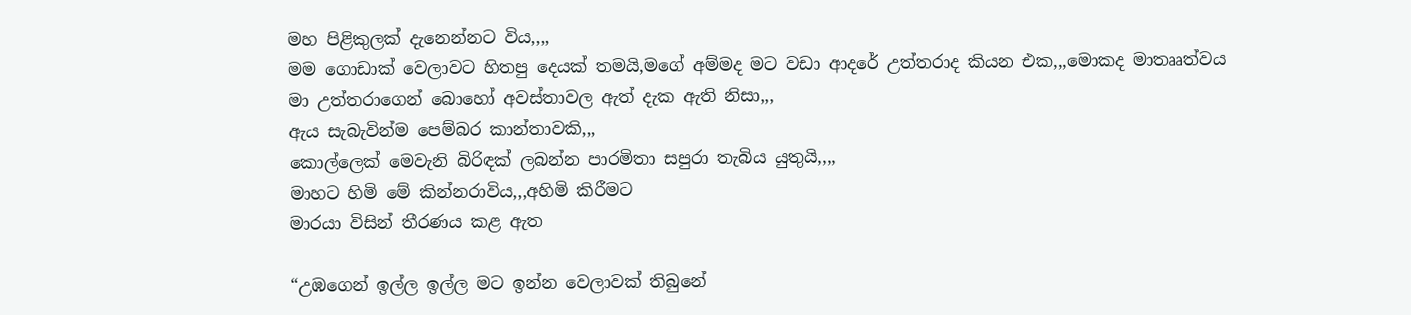මහ පිළිකුලක් දැනෙන්නට විය,,,,
මම ගොඩාක් වෙලාවට හිතපු දෙයක් තමයි,මගේ අම්මද මට වඩා ආදරේ උත්තරාද කියන එක,,,මොකද මාතෲත්වය මා උත්තරාගෙන් බොහෝ අවස්තාවල ඇත් දැක ඇති නිසා,,,
ඇය සැබැවින්ම පෙම්බර කාන්තාවකි,,,
කොල්ලෙක් මෙවැනි බිරිඳක් ලබන්න පාරමිතා සපුරා තැබිය යුතුයි,,,,
මාහට හිමි මේ කින්නරාවිය,,,අහිමි කිරීමට
මාරයා විසින් තීරණය කළ ඇත

“උඹගෙන් ඉල්ල ඉල්ල මට ඉන්න වෙලාවක් තිබුනේ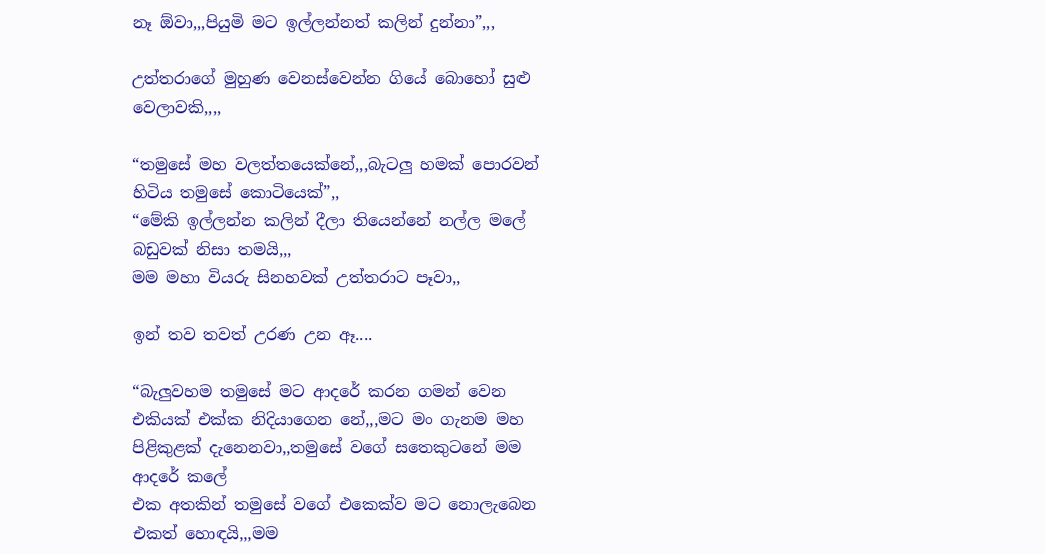නෑ ඕවා,,,පියුමි මට ඉල්ලන්නත් කලින් දුන්නා”,,,

උත්තරාගේ මුහුණ වෙනස්වෙන්න ගියේ බොහෝ සුළු වෙලාවකි,,,,

“තමුසේ මහ වලත්තයෙක්නේ,,,බැටලු හමක් පොරවන් හිටිය තමුසේ කොටියෙක්”,,
“මේකි ඉල්ලන්න කලින් දීලා තියෙන්නේ නල්ල මලේ බඩුවක් නිසා තමයි,,,
මම මහා වියරු සිනහවක් උත්තරාට පෑවා,,

ඉන් තව තවත් උරණ උන ඈ....

“බැලුවහම තමුසේ මට ආදරේ කරන ගමන් වෙන එකියක් එක්ක නිදියාගෙන නේ,,,මට මං ගැනම මහ පිළිකුළක් දැනෙනවා,,තමුසේ වගේ සතෙකුටනේ මම ආදරේ කලේ
එක අතකින් තමුසේ වගේ එකෙක්ව මට නොලැබෙන එකත් හොඳයි,,,මම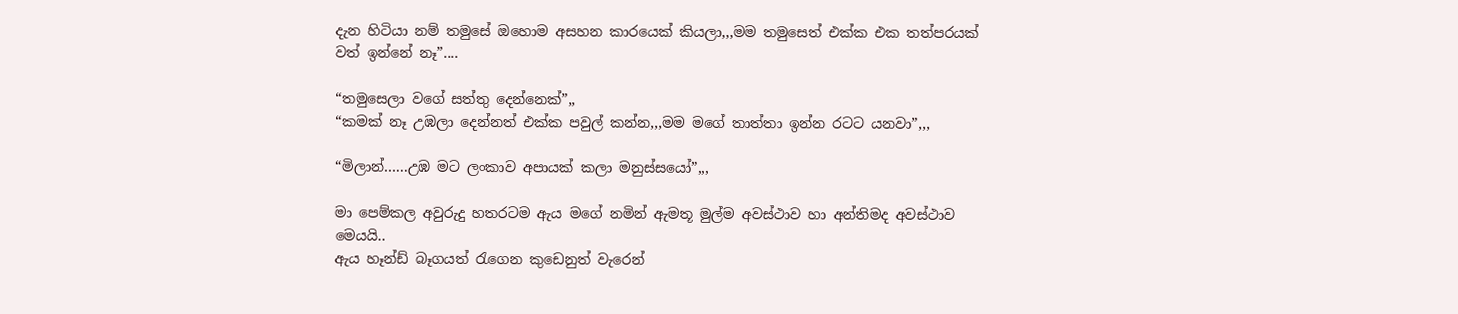දැන හිටියා නම් තමුසේ ඔහොම අසහන කාරයෙක් කියලා,,,මම තමුසෙත් එක්ක එක තත්පරයක් වත් ඉන්නේ නෑ”....

“තමුසෙලා වගේ සත්තු දෙන්නෙක්”,,
“කමක් නෑ උඹලා දෙන්නත් එක්ක පවුල් කන්න,,,මම මගේ තාත්තා ඉන්න රටට යනවා”,,,

“මිලාන්…...උඹ මට ලංකාව අපායක් කලා මනුස්සයෝ”,,,

මා පෙම්කල අවුරුදු හතරටම ඇය මගේ නමින් ඇමතූ මුල්ම අවස්ථාව හා අන්තිමද අවස්ථාව මෙයයි..
ඇය හෑන්ඩ් බෑගයත් රැගෙන කුඩෙනුත් වැරෙන්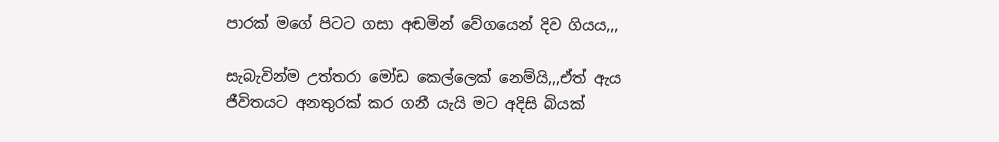පාරක් මගේ පිටට ගසා අඬමින් වේගයෙන් දිව ගියය,,,

සැබැවින්ම උත්තරා මෝඩ කෙල්ලෙක් නෙම්යි,,,ඒත් ඇය ජීවිතයට අනතුරක් කර ගනී යැයි මට අදිසි බියක්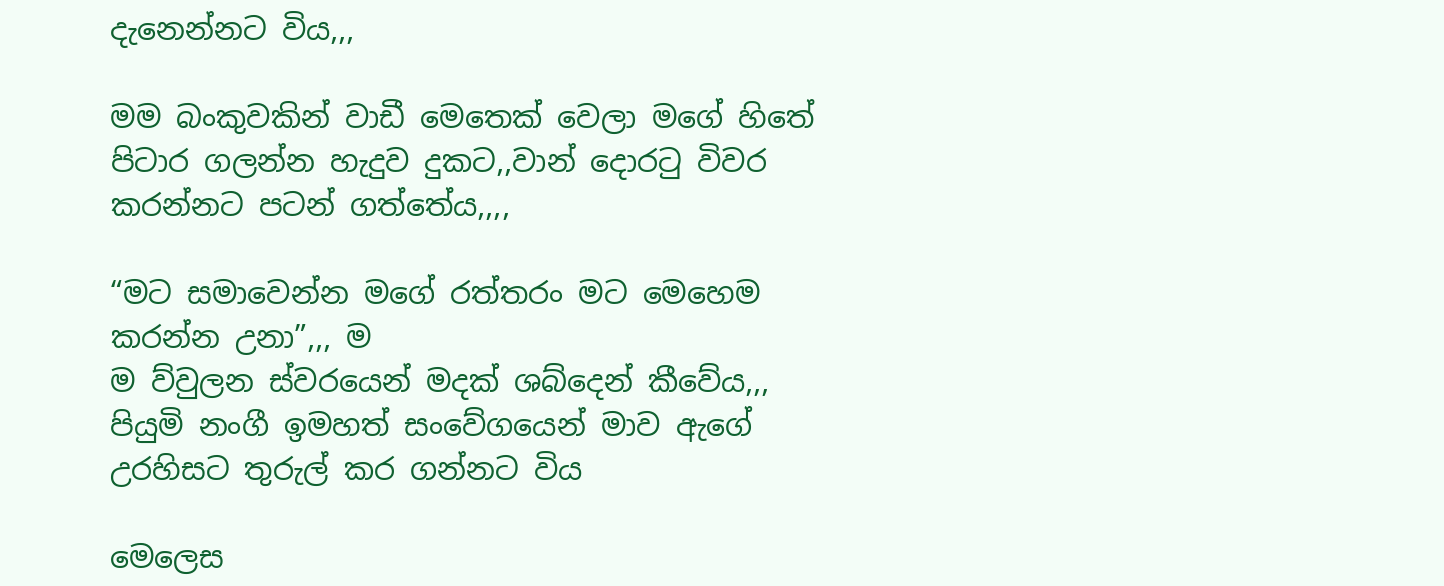දැනෙන්නට විය,,,

මම බංකුවකින් වාඩී මෙතෙක් වෙලා මගේ හිතේ පිටාර ගලන්න හැදුව දුකට,,වාන් දොරටු විවර කරන්නට පටන් ගත්තේය,,,,

“මට සමාවෙන්න මගේ රත්තරං මට මෙහෙම කරන්න උනා”,,, ම
ම ව්වුලන ස්වරයෙන් මදක් ශබ්දෙන් කීවේය,,,
පියුමි නංගී ඉමහත් සංවේගයෙන් මාව ඇගේ උරහිසට තුරුල් කර ගන්නට විය

මෙලෙස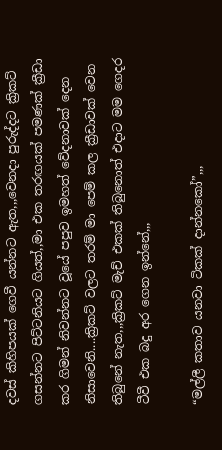දවස් කිහිපයක් ගෙවී යන්නට ඇත,,,වෙනදා පුරුද්දට ක්‍රිකට් ගසන්නට පිට්ටනියට ගියත්,,මා එක තරඟයක් පමණක් ක්‍රීඩා කර ගිමන් නිවන්නට වූයේ පපුව ඉමහත් වේදනාවක් දෙන නිසාවෙනි....ක්‍රිකට් වලට තරම් මා පෙම් කල ක්‍රීඩාවක් වෙන තිබුනේ නැත,,,ක්‍රිකට් මැච් එකක් තිබුනොත් එදාට මම ගෙදර ටීවී එක බදු අර ගෙන ඉන්නේ,,,

“මල්ලී කතාව යනවා ටිකක් දාන්නකෝ”,,,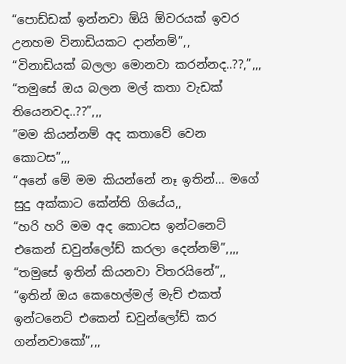“පොඩ්ඩක් ඉන්නවා ඕයි ඕවරයක් ඉවර උනහම විනාඩියකට දාන්නම්”,,
“විනාඩියක් බලලා මොනවා කරන්නද..??,”,,,
“තමුසේ ඔය බලන මල් කතා වැඩක් තියෙනවද..??”,,,
”මම කියන්නම් අද කතාවේ වෙන කොටස”,,,
“අනේ මේ මම කියන්නේ නෑ ඉතින්… මගේ සුදු අක්කාට කේන්ති ගියේය,,
“හරි හරි මම අද කොටස ඉන්ටනෙට් එකෙන් ඩවුන්ලෝඩ් කරලා දෙන්නම්”,,,,
“තමුසේ ඉතින් කියනවා විතරයිනේ”,,
“ඉතින් ඔය කෙහෙල්මල් මැච් එකත් ඉන්ටනෙට් එකෙන් ඩවුන්ලෝඩ් කර ගන්නවාකෝ”,,,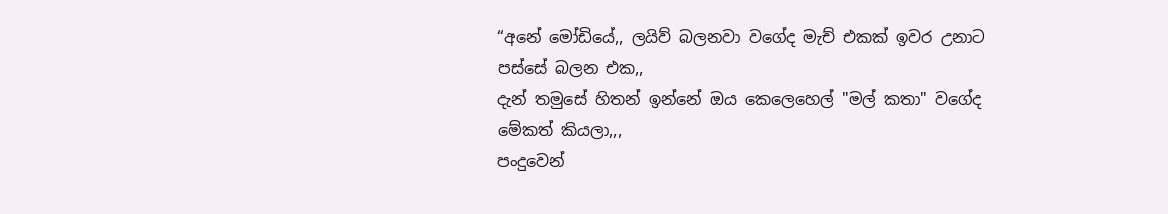“අනේ මෝඩියේ,, ලයිව් බලනවා වගේද මැච් එකක් ඉවර උනාට පස්සේ බලන එක,,
දැන් තමුසේ හිතන් ඉන්නේ ඔය කෙලෙහෙල් "මල් කතා" වගේද මේකත් කියලා,,,
පංදුවෙන්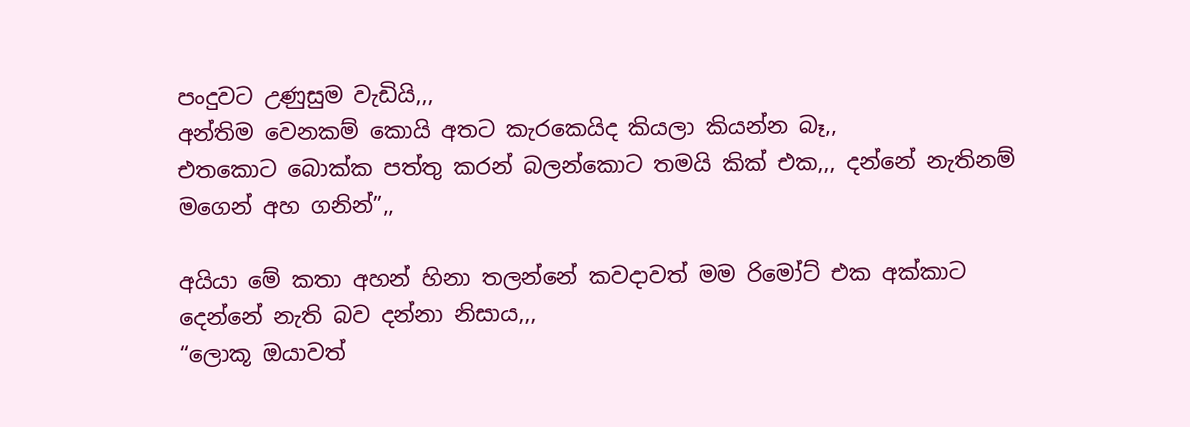පංදුවට උණුසුම වැඩියි,,,
අන්තිම වෙනකම් කොයි අතට කැරකෙයිද කියලා කියන්න බෑ,,
එතකොට බොක්ක පත්තු කරන් බලන්කොට තමයි කික් එක,,, දන්නේ නැතිනම් මගෙන් අහ ගනින්”,,

අයියා මේ කතා අහන් හිනා තලන්නේ කවදාවත් මම රිමෝට් එක අක්කාට දෙන්නේ නැති බව දන්නා නිසාය,,,
“ලොකූ ඔයාවත්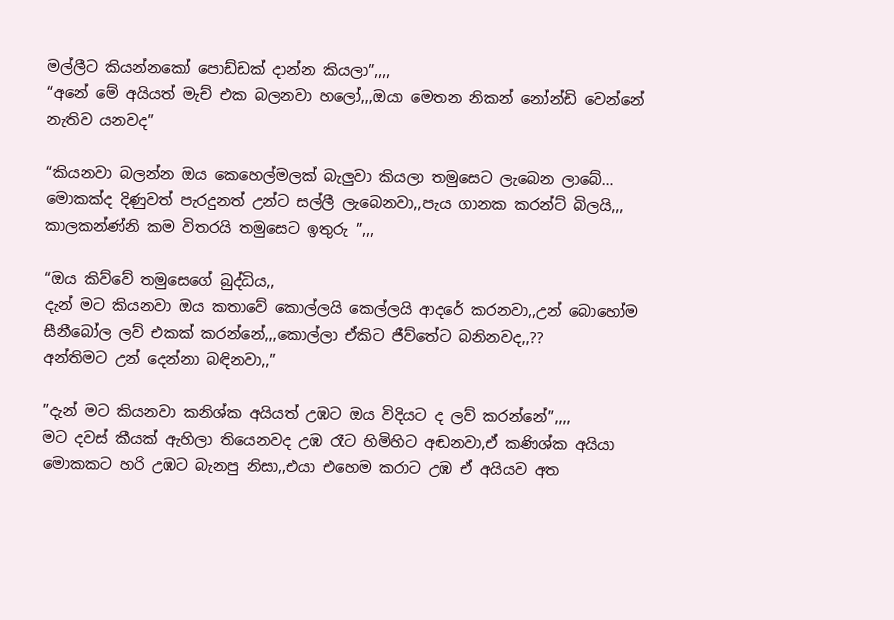මල්ලීට කියන්නකෝ පොඩ්ඩක් දාන්න කියලා”,,,,
“අනේ මේ අයියත් මැච් එක බලනවා හලෝ,,,ඔයා මෙතන නිකන් නෝන්ඩි වෙන්නේ නැතිව යනවද”

“කියනවා බලන්න ඔය කෙහෙල්මලක් බැලුවා කියලා තමුසෙට ලැබෙන ලාබේ…
මොකක්ද දිණුවත් පැරදුනත් උන්ට සල්ලී ලැබෙනවා,,පැය ගානක කරන්ට් බිලයි,,, කාලකන්ණ්නි කම විතරයි තමුසෙට ඉතුරු ”,,,

“ඔය කිව්වේ තමුසෙගේ බුද්ධිය,,
දැන් මට කියනවා ඔය කතාවේ කොල්ලයි කෙල්ලයි ආදරේ කරනවා,,උන් බොහෝම සීනීබෝල ලව් එකක් කරන්නේ,,,කොල්ලා ඒකිට ජීව්තේට බනිනවද,,??
අන්තිමට උන් දෙන්නා බඳිනවා,,”

”දැන් මට කියනවා කනිශ්ක අයියත් උඹට ඔය විදියට ද ලව් කරන්නේ”,,,,
මට දවස් කීයක් ඇහිලා තියෙනවද උඹ රෑට හිමිහිට අඬනවා,ඒ කණිශ්ක අයියා මොකකට හරි උඹට බැනපු නිසා,,එයා එහෙම කරාට උඹ ඒ අයියව අත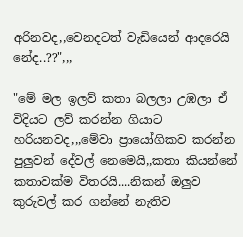අරිනවද,,වෙනදටත් වැඩියෙන් ආදරෙයි නේද..??",,,

"මේ මල ඉලව් කතා බලලා උඹලා ඒ විදියට ලව් කරන්න ගියාට හරියනවද,,,මේවා ප්‍රායෝගිකව කරන්න පුලුවන් දේවල් නෙමෙයි,,කතා කියන්නේ කතාවක්ම විතරයි....නිකන් ඔලුව කුරුවල් කර ගන්නේ නැතිව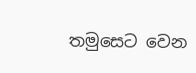තමුසෙට වෙන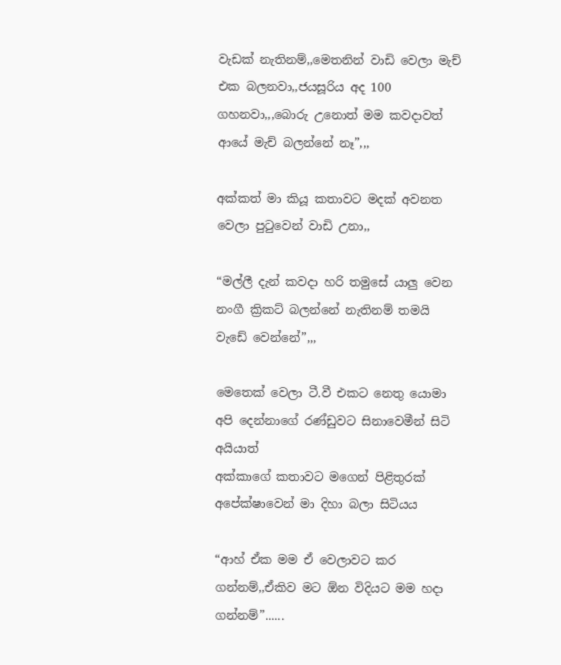වැඩක් නැතිනම්,,මෙතනින් වාඩි වෙලා මැච් එක බලනවා,,ජයසූරිය අද 100 ගහනවා,,,බොරු උනොත් මම කවදාවත් ආයේ මැච් බලන්නේ නෑ”,,,

අක්කත් මා කියූ කතාවට මදක් අවනත වෙලා පුටුවෙන් වාඩි උනා,,

“මල්ලී දැන් කවදා හරි තමුසේ යාලු වෙන නංගී ක්‍රිකට් බලන්නේ නැතිනම් තමයි වැඩේ වෙන්නේ”,,,

මෙතෙක් වෙලා ටී.වී එකට නෙතු යොමා අපි දෙන්නාගේ රණ්ඩුවට සිනාවෙමීන් සිටි අයියාත්
අක්කාගේ කතාවට මගෙන් පිළිතුරක් අපේක්ෂාවෙන් මා දිහා බලා සිටියය

“ආහ් ඒක මම ඒ වෙලාවට කර ගන්නම්,,ඒකිව මට ඕන විදියට මම හදා ගන්නම්”......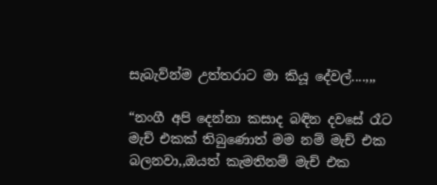සැබැව්න්ම උත්තරාට මා කියූ දේවල්....,,,

“නංගී අපි දෙන්නා කසාද බඳින දවසේ රෑට මැච් එකක් තිබුණොත් මම නම් මැච් එක බලනවා,,ඔයත් කැමතිනම් මැච් එක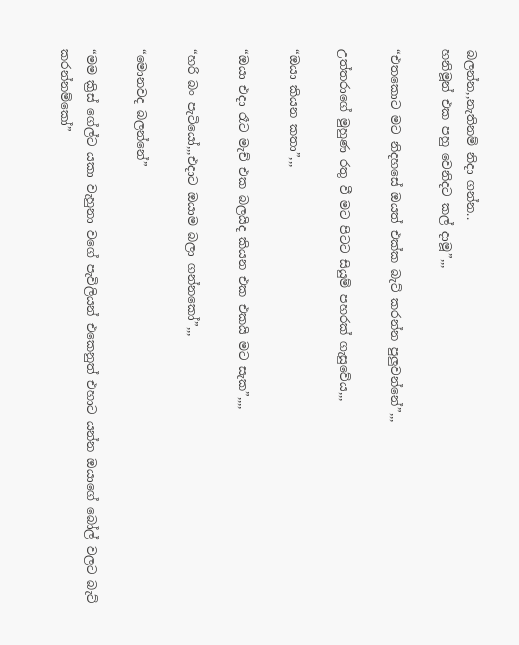බලන්න,,නැතිනම් නිදා ගන්න..
හනිමූන් එක පහු වෙනිදට කල් දාමූ”,,,

“එතකොට මට නිදහසේ ඔයත් එක්ක බැට් කරන්න පුලුවන්නේ”,,,

උත්තරාගේ මුහුණ රතු වී මට පිටට සියුම් පහරක් ගැසුවේය,,,

“ඔයා කියන කතා”,,,

“ඔයා එදා රෑට මැච් එක බලයිද කියන එක එකයි මට සැක”,,,,

“හරි බං පැටියෝ,,,එදාට ඔයාම බලා ගන්නකෝ”,,,

“මොනවද බලන්නේ”

“මම ක්‍රිස් ගේල්ට යකා වැහුනා වගේ පැවිලියන් එකෙනුත් එහාට යන්න ඔයාගේ බෝල් වලට බැට් කරන්නම්කෝ”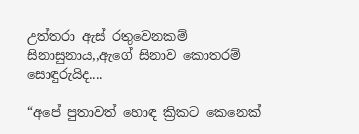උත්තරා ඇස් රතුවෙනකම් සිනාසුනාය,,ඇගේ සිනාව කොතරම් සොඳුරුයිද....

“අපේ පුතාවත් හොඳ ක්‍රිකට කෙනෙක්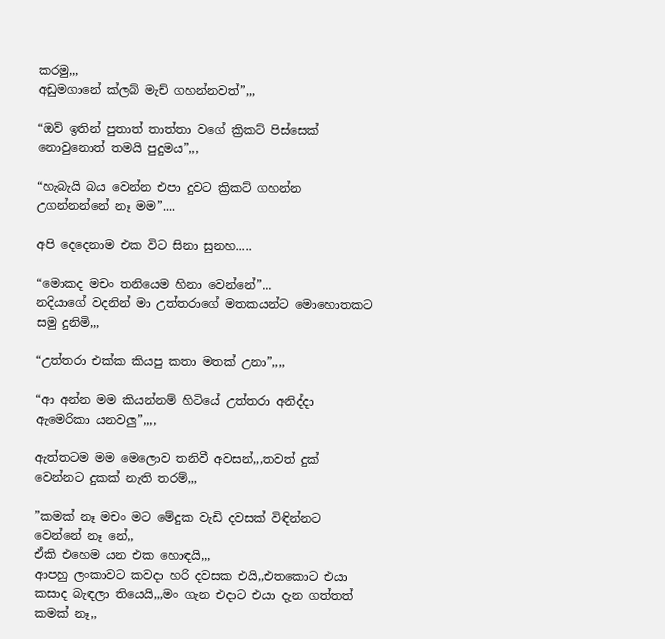කරමු,,,
අඩුමගානේ ක්ලබ් මැච් ගහන්නවත්”,,,

“ඔව් ඉතින් පුතාත් තාත්තා වගේ ක්‍රිකට් පිස්සෙක් නොවුනොත් තමයි පුදුමය”,,,

“හැබැයි බය වෙන්න එපා දුවට ක්‍රිකට් ගහන්න උගන්නන්නේ නෑ මම”....

අපි දෙදෙනාම එක විට සිනා සුනහ.....

“මොකද මචං තනියෙම හිනා වෙන්නේ”...
නදියාගේ වදනින් මා උත්තරාගේ මතකයන්ට මොහොතකට සමු දුනිමි,,,

“උත්තරා එක්ක කියපු කතා මතක් උනා”,,,,

“ආ අන්න මම කියන්නම් හිටියේ උත්තරා අනිද්දා ඇමෙරිකා යනවලු”,,,,

ඇත්තටම මම මෙලොව තනිවී අවසන්,,,තවත් දුක් වෙන්නට දුකක් නැති තරම්,,,

”කමක් නෑ මචං මට මේදුක වැඩි දවසක් විඳින්නට වෙන්නේ නෑ නේ,,
ඒකි එහෙම යන එක හොඳයි,,,
ආපහු ලංකාවට කවදා හරි දවසක එයි,,එතකොට එයා කසාද බැඳලා තියෙයි,,,මං ගැන එදාට එයා දැන ගත්තත් කමක් නෑ,,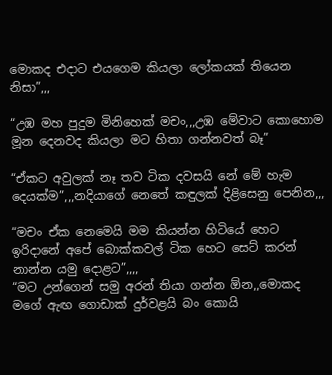මොකද එදාට එයගෙම කියලා ලෝකයක් තියෙන නිසා”,,,

“උඹ මහ පුදුම මිනිහෙක් මචං,,,උඹ මේවාට කොහොම මූන දෙනවද කියලා මට හිතා ගන්නවත් බෑ”

“ඒකට අවුලක් නෑ තව ටික දවසයි නේ මේ හැම දෙයක්ම”,,,නදියාගේ නෙතේ කඳුලක් දිළිසෙනු පෙනින,,,

“මචං ඒක නෙමෙයි මම කියන්න හිටියේ හෙට ඉරිදානේ අපේ බොක්කවල් ටික හෙට සෙට් කරන් නාන්න යමු දොළට”,,,,
“මට උන්ගෙන් සමු අරන් තියා ගන්න ඕන,,මොකද මගේ ඇඟ ගොඩාක් දුර්වළයි බං කොයි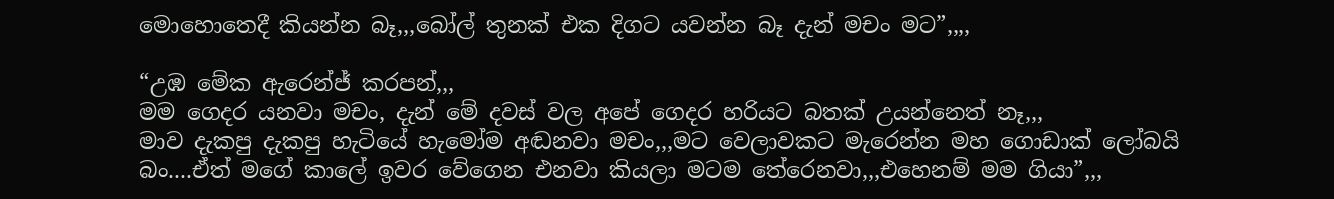මොහොතෙදී කියන්න බෑ,,,බෝල් තුනක් එක දිගට යවන්න බෑ දැන් මචං මට”,,,,

“උඹ මේක ඇරෙන්ජ් කරපන්,,,
මම ගෙදර යනවා මචං, දැන් මේ දවස් වල අපේ ගෙදර හරියට බතක් උයන්නෙත් නෑ,,,
මාව දැකපු දැකපු හැටියේ හැමෝම අඬනවා මචං,,,මට වෙලාවකට මැරෙන්න මහ ගොඩාක් ලෝබයි බං....ඒත් මගේ කාලේ ඉවර වේගෙන එනවා කියලා මටම තේරෙනවා,,,එහෙනම් මම ගියා”,,,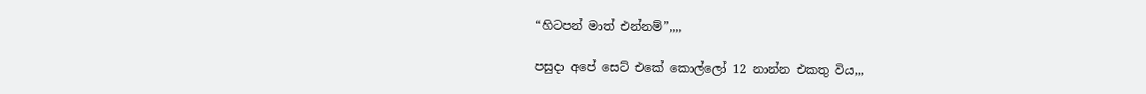“හිටපන් මාත් එන්නම්”,,,,

පසුදා අපේ සෙට් එකේ කොල්ලෝ 12 නාන්න එකතු විය,,,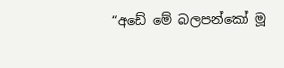“අඩේ මේ බලපන්කෝ මූ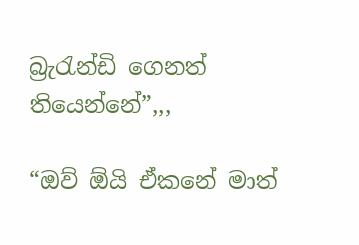බ්‍රැරැන්ඩි ගෙනත් තියෙන්නේ”,,,

“ඔව් ඕයි ඒකනේ මාත්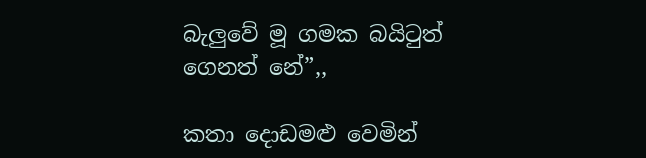බැලුවේ මූ ගමක බයිටුත් ගෙනත් නේ”,,

කතා දොඩමළු වෙමින්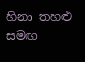හිනා තහළු සමඟ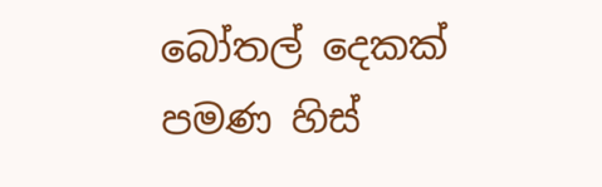බෝතල් දෙකක් පමණ හිස්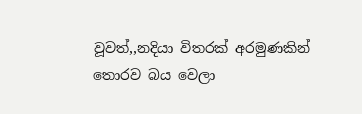වූවත්,,නදියා විතරක් අරමුණකින් තොරව බය වෙලා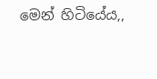මෙන් හිටියේය,,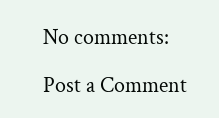No comments:

Post a Comment